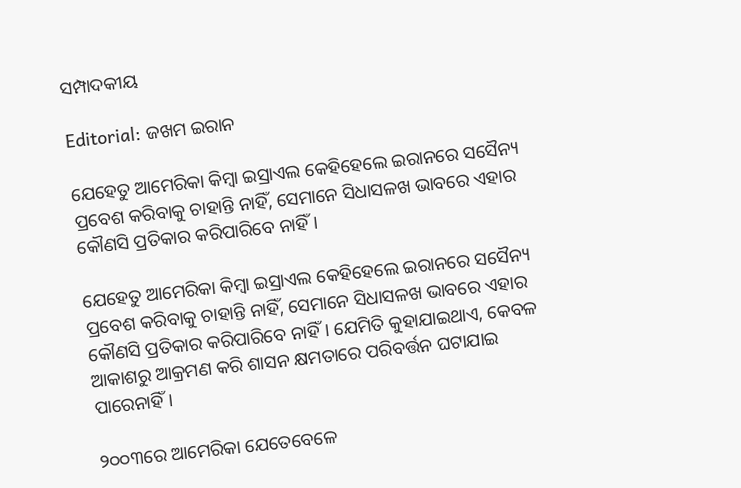ସମ୍ପାଦକୀୟ

Editorial: ଜଖମ ଇରାନ

ଯେହେତୁ ଆମେରିକା କିମ୍ବା ଇସ୍ରାଏଲ କେହିହେଲେ ଇରାନରେ ସସୈନ୍ୟ ପ୍ରବେଶ କରିବାକୁ ଚାହାନ୍ତି ନାହିଁ, ସେମାନେ ସିଧାସଳଖ ଭାବରେ ଏହାର କୌଣସି ପ୍ରତିକାର କରିପାରିବେ ନାହିଁ।

ଯେହେତୁ ଆମେରିକା କିମ୍ବା ଇସ୍ରାଏଲ କେହିହେଲେ ଇରାନରେ ସସୈନ୍ୟ ପ୍ରବେଶ କରିବାକୁ ଚାହାନ୍ତି ନାହିଁ, ସେମାନେ ସିଧାସଳଖ ଭାବରେ ଏହାର କୌଣସି ପ୍ରତିକାର କରିପାରିବେ ନାହିଁ। ଯେମିତି କୁହାଯାଇଥାଏ, କେବଳ ଆକାଶରୁ ଆକ୍ରମଣ କରି ଶାସନ କ୍ଷମତାରେ ପରିବର୍ତ୍ତନ ଘଟାଯାଇ ପାରେନାହିଁ।

୨୦୦୩ରେ ଆମେରିକା ଯେତେବେଳେ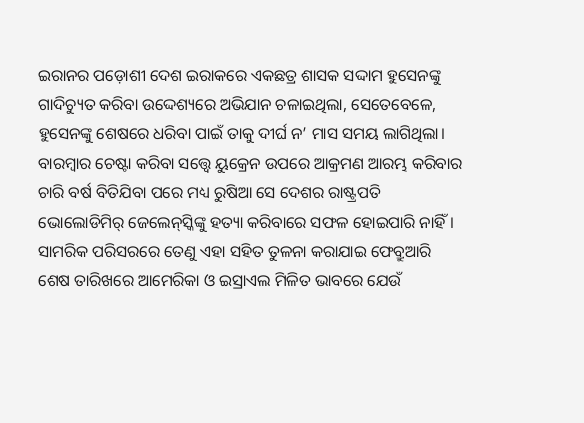ଇରାନର ପଡ଼ୋଶୀ ଦେଶ ଇରାକରେ ଏକଛତ୍ର ଶାସକ ସଦ୍ଦାମ ହୁସେନଙ୍କୁ ଗାଦିଚ୍ୟୁତ କରିବା ଉଦ୍ଦେଶ୍ୟରେ ଅଭିଯାନ ଚଳାଇଥିଲା, ସେତେବେଳେ, ହୁସେନଙ୍କୁ ଶେଷରେ ଧରିବା ପାଇଁ ତାକୁ ଦୀର୍ଘ ନ’ ମାସ ସମୟ ଲାଗିଥିଲା। ବାରମ୍ବାର ଚେଷ୍ଟା କରିବା ସତ୍ତ୍ବେ ୟୁକ୍ରେନ ଉପରେ ଆକ୍ରମଣ ଆରମ୍ଭ କରିବାର ଚାରି ବର୍ଷ ବିତିଯିବା ପରେ ମଧ୍ୟ ରୁଷିଆ ସେ ଦେଶର ରାଷ୍ଟ୍ରପତି ଭୋଲୋଡିମିର୍ ଜେଲେନ୍‌ସ୍କିଙ୍କୁ ହତ୍ୟା କରିବାରେ ସଫଳ ହୋଇପାରି ନାହିଁ। ସାମରିକ ପରିସରରେ ତେଣୁ ଏହା ସହିତ ତୁଳନା କରାଯାଇ ଫେବ୍ରୁଆରି ଶେଷ ତାରିଖରେ ଆମେରିକା ଓ ଇସ୍ରାଏଲ ମିଳିତ ଭାବରେ ଯେଉଁ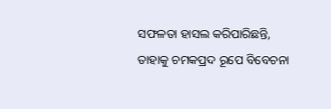ସଫଳତା ହାସଲ କରିପାରିଛନ୍ତି, ତାହାକୁ ଚମକପ୍ରଦ ରୂପେ ବିବେଚନା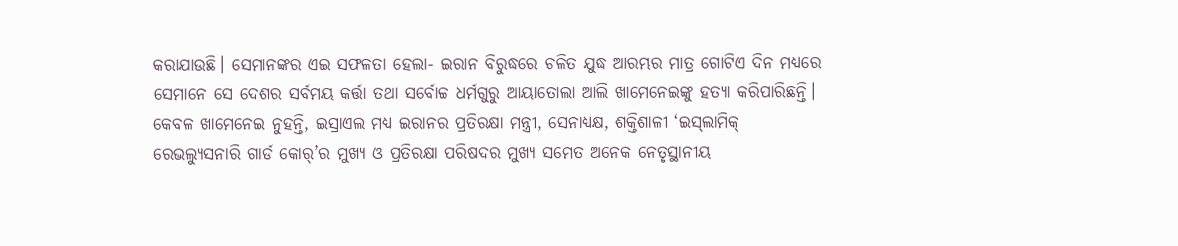କରାଯାଉଛି। ସେମାନଙ୍କର ଏଇ ସଫଳତା ହେଲା- ଇରାନ ବିରୁଦ୍ଧରେ ଚଳିତ ଯୁଦ୍ଧ ଆରମ୍ଭର ମାତ୍ର ଗୋଟିଏ ଦିନ ମଧ୍ୟରେ ସେମାନେ ସେ ଦେଶର ସର୍ବମୟ କର୍ତ୍ତା ତଥା ସର୍ବୋଚ୍ଚ ଧର୍ମଗୁରୁ ଆୟାତୋଲା ଆଲି ଖାମେନେଇଙ୍କୁ ହତ୍ୟା କରିପାରିଛନ୍ତି। କେବଳ ‌ଖାମେନେଇ ନୁହନ୍ତି, ଇସ୍ରାଏଲ ମଧ୍ୟ ଇରାନର ପ୍ରତିରକ୍ଷା ମନ୍ତ୍ରୀ, ସେନାଧ୍ୟକ୍ଷ, ଶକ୍ତିଶାଳୀ ‘ଇସ୍‌ଲାମିକ୍ ରେଭଲ୍ୟୁସନାରି ଗାର୍ଡ କୋର୍’ର ମୁଖ୍ୟ ଓ ପ୍ରତିରକ୍ଷା ପରିଷଦର ମୁଖ୍ୟ ସମେତ ଅନେକ ନେତୃସ୍ଥାନୀୟ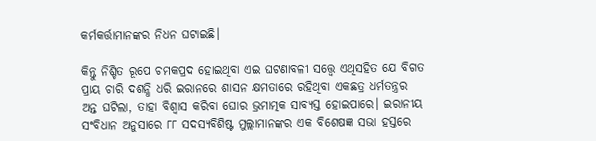କର୍ମକର୍ତ୍ତାମାନଙ୍କର ନିଧନ ଘଟାଇଛି।

କିନ୍ତୁ ନିଶ୍ଚିତ ରୂପେ ଚମକପ୍ରଦ ହୋଇଥିବା ଏଇ ଘଟଣାବଳୀ ସତ୍ତ୍ବେ ଏଥିସହିତ ଯେ ବିଗତ ପ୍ରାୟ ଚାରି ଦଶନ୍ଧି ଧରି ଇରାନରେ ଶାସନ କ୍ଷମତାରେ ରହିଥିବା ଏକଛତ୍ର ଧର୍ମତନ୍ତ୍ରର ଅନ୍ତ ଘଟିଲା, ତାହା ବିଶ୍ବାସ କରିବା ଘୋର ଭ୍ରମାତ୍ମକ ସାବ୍ୟସ୍ତ ହୋଇପାରେ। ଇରାନୀୟ ସଂବିଧାନ ଅନୁସାରେ ୮୮ ସଦସ୍ୟବିଶିଷ୍ଟ ମୁଲ୍ଲାମାନଙ୍କର ଏକ ବିଶେଷଜ୍ଞ ସଭା ହସ୍ତରେ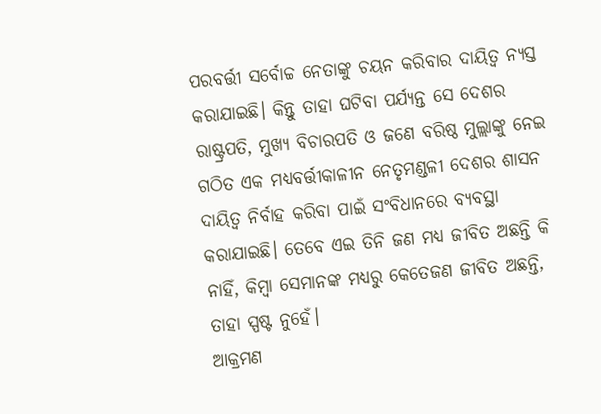ପରବର୍ତ୍ତୀ ସର୍ବୋଚ୍ଚ ନେତାଙ୍କୁ ଚୟନ କରିବାର ଦାୟିତ୍ବ ନ୍ୟସ୍ତ କରାଯାଇଛି। କିନ୍ତୁ ତାହା ଘଟିବା ପର୍ଯ୍ୟନ୍ତ ସେ ଦେଶର ରାଷ୍ଟ୍ରପତି, ମୁଖ୍ୟ ବିଚାରପତି ଓ ଜଣେ ବରିଷ୍ଠ ମୁଲ୍ଲାଙ୍କୁ ନେଇ ଗଠିତ ଏକ ମଧ୍ୟବର୍ତ୍ତୀକାଳୀନ ନେତୃମଣ୍ଡଳୀ ଦେଶର ଶାସନ ଦାୟିତ୍ବ ନିର୍ବାହ କରିବା ପାଇଁ ସଂବିଧାନରେ ବ୍ୟବସ୍ଥା କରାଯାଇଛି। ତେବେ ଏଇ ତିନି ଜଣ ମଧ୍ୟ ଜୀବିତ ଅଛନ୍ତି କି ନାହିଁ, କିମ୍ବା ସେମାନଙ୍କ ମଧ୍ୟରୁ କେତେଜଣ ଜୀବିତ ଅଛନ୍ତି, ତାହା ସ୍ପଷ୍ଟ ନୁହେଁ।
ଆକ୍ରମଣ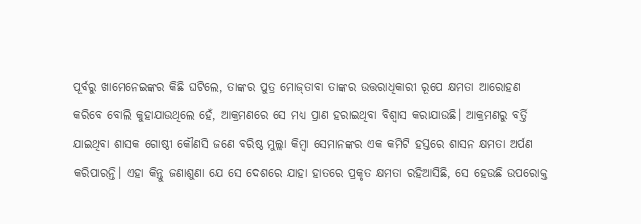ପୂର୍ବରୁ ‌ଖାମେନେଇଙ୍କର କିଛି ଘଟିଲେ, ତାଙ୍କର ପୁତ୍ର ମୋଜ୍‌ତାବା ତାଙ୍କର ଉତ୍ତରାଧିକାରୀ ରୂପେ କ୍ଷମତା ଆରୋହଣ କରିବେ ବୋଲି କୁହାଯାଉଥିଲେ ହେଁ, ଆକ୍ରମଣରେ ସେ ମଧ୍ୟ ପ୍ରାଣ ହରାଇଥିବା ବିଶ୍ବାସ କରାଯାଉଛି। ଆକ୍ରମଣରୁ ବର୍ତ୍ତି ଯାଇଥିବା ଶାସକ ଗୋଷ୍ଠୀ କୌଣସି ଜଣେ ବରିଷ୍ଠ ମୁଲ୍ଲା କିମ୍ବା ସେମାନଙ୍କର ଏକ କମିଟି ହସ୍ତରେ ଶାସନ କ୍ଷମତା ଅର୍ପଣ କରିପାରନ୍ତି। ଏହା କିନ୍ତୁ ଜଣାଶୁଣା ଯେ ସେ ଦେଶରେ ଯାହା ହାତରେ ପ୍ରକୃତ କ୍ଷମତା ରହିଆସିଛି, ସେ ହେଉଛି ଉପରୋକ୍ତ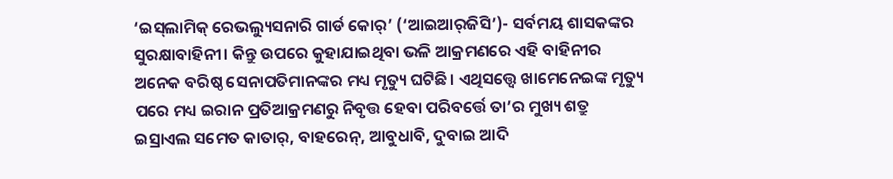‘ଇସ୍‌ଲାମିକ୍ ରେଭଲ୍ୟୁସନାରି ଗାର୍ଡ କୋର୍’ (‘ଆଇଆର୍‌ଜିସି’)- ସର୍ବମୟ ଶାସକଙ୍କର ସୁରକ୍ଷାବାହିନୀ। କିନ୍ତୁ ଉପରେ କୁହାଯାଇଥିବା ଭଳି ଆକ୍ରମଣରେ ଏହି ବାହିନୀର ଅନେକ ବରିଷ୍ଠ ସେନାପତିମାନଙ୍କର ମଧ୍ୟ ମୃତ୍ୟୁ ଘଟିଛି। ଏଥିସତ୍ତ୍ବେ ଖାମେନେଇଙ୍କ ମୃତ୍ୟୁ ପରେ ମଧ୍ୟ ଇରାନ ପ୍ରତିଆକ୍ରମଣରୁ ନିବୃତ୍ତ ହେବା ପରିବର୍ତ୍ତେ ତା’ର ମୁଖ୍ୟ ଶତ୍ରୁ ଇସ୍ରାଏଲ ସମେତ କାତାର୍, ବାହରେନ୍, ଆବୁଧାବି, ଦୁବାଇ ଆଦି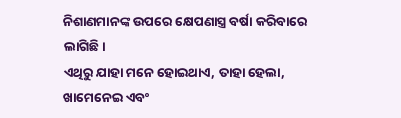ନିଶାଣମାନଙ୍କ ଉପରେ କ୍ଷେପଣାସ୍ତ୍ର ବର୍ଷା କରିବାରେ ଲାଗିଛି।
ଏଥିରୁ ଯାହା ମନେ ହୋଇଥାଏ, ତାହା ହେଲା, ଖାମେନେଇ ଏବଂ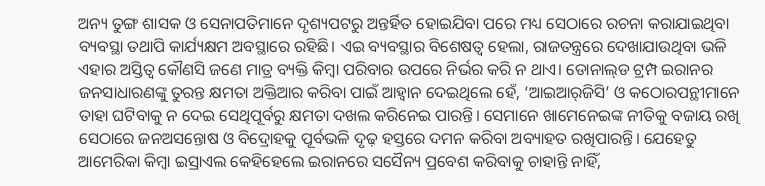ଅନ୍ୟ ତୁଙ୍ଗ ଶାସକ ଓ ସେନାପତିମାନେ ଦୃଶ୍ୟପଟରୁ ଅନ୍ତର୍ହିତ ହୋଇଯିବା ପରେ ମଧ୍ୟ ସେଠାରେ ରଚନା କରାଯାଇଥିବା ବ୍ୟବସ୍ଥା ତଥାପି କାର୍ଯ୍ୟକ୍ଷମ ଅବସ୍ଥାରେ ରହିଛି। ଏଇ ବ୍ୟବସ୍ଥାର ବିଶେଷତ୍ବ ହେଲା, ରାଜତନ୍ତ୍ରରେ ଦେଖାଯାଉଥିବା ଭଳି ଏହାର ଅସ୍ତିତ୍ବ କୌଣସି ଜଣେ ମାତ୍ର ବ୍ୟକ୍ତି କିମ୍ବା ପରିବାର ଉପରେ ନିର୍ଭର କରି ନ ଥାଏ। ଡୋନାଲ୍‌ଡ ଟ୍ରମ୍ପ ଇରାନର ଜନସାଧାରଣଙ୍କୁ ତୁରନ୍ତ କ୍ଷମତା ଅକ୍ତିଆର କରିବା ପାଇଁ ଆହ୍ବାନ ଦେଇଥିଲେ ହେଁ, ‘ଆଇଆର୍‌ଜିସି’ ଓ କଠୋରପନ୍ଥୀମାନେ ତାହା ଘଟିବାକୁ ନ ଦେଇ ସେଥିପୂର୍ବରୁ କ୍ଷମତା ଦଖଲ କରିନେଇ ପାରନ୍ତି। ସେମାନେ ଖାମେନେଇଙ୍କ ନୀତିକୁ ବଜାୟ ରଖି ସେଠାରେ ଜନଅସନ୍ତୋଷ ଓ ବିଦ୍ରୋହକୁ ପୂର୍ବଭଳି ଦୃଢ଼ ହସ୍ତରେ ଦମନ କରିବା ଅବ୍ୟାହତ ରଖିପାରନ୍ତି। ଯେହେତୁ ଆମେରିକା କିମ୍ବା ଇସ୍ରାଏଲ କେହିହେଲେ ଇରାନରେ ସସୈନ୍ୟ ପ୍ରବେଶ କରିବାକୁ ଚାହାନ୍ତି ନାହିଁ,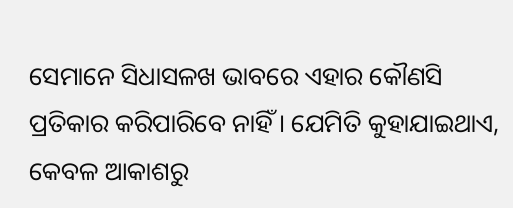ସେମାନେ ସିଧାସଳଖ ଭାବରେ ଏହାର କୌଣସି ପ୍ରତିକାର କରିପାରିବେ ନାହିଁ। ଯେମିତି କୁହାଯାଇଥାଏ, କେବଳ ଆକାଶରୁ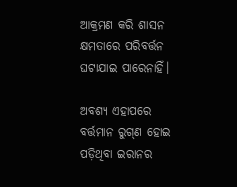ଆକ୍ରମଣ କରି ଶାସନ କ୍ଷମତାରେ ପରିବର୍ତ୍ତନ ଘଟାଯାଇ ପାରେନାହିଁ।

ଅବଶ୍ୟ ଏହାପରେ ବର୍ତ୍ତମାନ ରୁଗ୍‌ଣ ହୋଇ ପଡ଼ିଥିବା ଇରାନର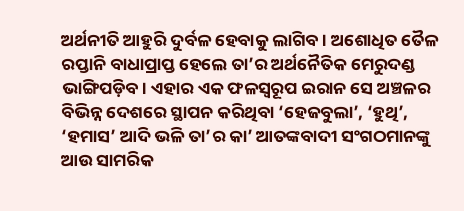ଅର୍ଥନୀତି ଆହୁରି ଦୁର୍ବଳ ହେବାକୁ ଲାଗିବ। ଅଶୋଧିତ ତୈଳ ରପ୍ତାନି ବାଧାପ୍ରାପ୍ତ ହେଲେ ତା’ର ଅର୍ଥନୈତିକ ମେରୁଦଣ୍ଡ ଭାଙ୍ଗିପଡ଼ିବ। ଏହାର ଏକ ଫଳସ୍ବରୂପ ଇରାନ ସେ ଅଞ୍ଚଳର ବିଭିନ୍ନ ଦେଶରେ ସ୍ଥାପନ କରିଥିବା ‘ହେଜବୁଲା’, ‘ହୁଥି’, ‘ହମାସ’ ଆଦି ଭଳି ତା’ର କା’ ଆତଙ୍କବାଦୀ ସଂଗଠମାନଙ୍କୁ ଆଉ ସାମରିକ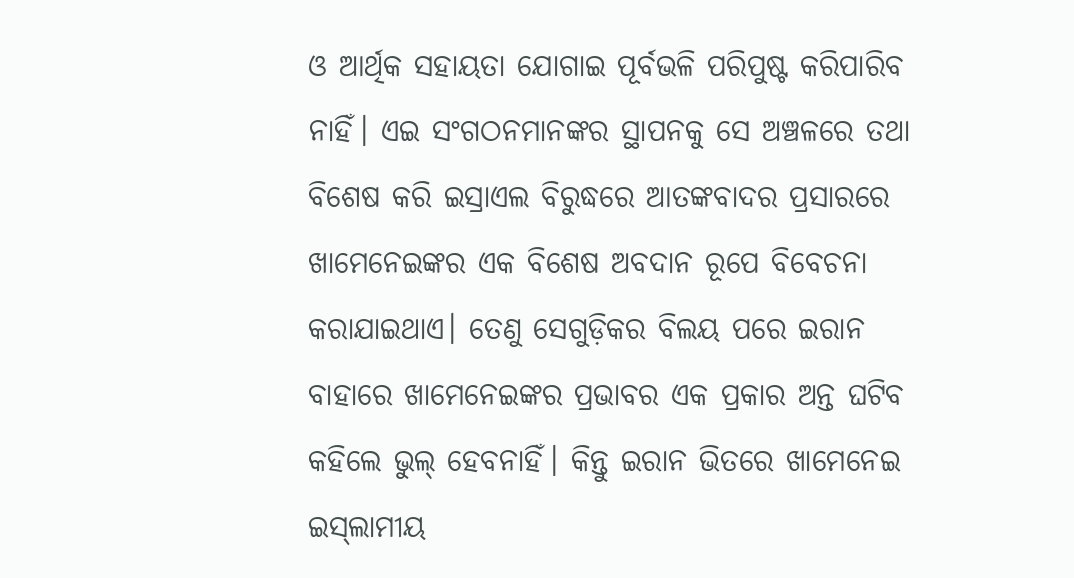ଓ ଆର୍ଥିକ ସହାୟତା ଯୋଗାଇ ପୂର୍ବଭଳି ପରିପୁଷ୍ଟ କରିପାରିବ ନାହିଁ। ଏଇ ସଂଗଠନମାନଙ୍କର ସ୍ଥାପନକୁ ସେ ଅଞ୍ଚଳରେ ତଥା ବିଶେଷ କରି ଇସ୍ରାଏଲ ବିରୁଦ୍ଧରେ ଆତଙ୍କବାଦର ପ୍ରସାରରେ ଖାମେନେଇଙ୍କର ଏକ ବିଶେଷ ଅବଦାନ ରୂପେ ବିବେଚନା କରାଯାଇଥାଏ। ତେଣୁ ସେଗୁଡ଼ିକର ବିଲୟ ପରେ ଇରାନ ବାହାରେ ଖାମେନେଇଙ୍କର ପ୍ରଭାବର ଏକ ପ୍ରକାର ଅନ୍ତ ଘଟିବ କହିଲେ ଭୁଲ୍ ହେବନାହିଁ। କିନ୍ତୁ ଇରାନ ଭିତରେ ଖାମେନେଇ ଇସ୍‌ଲାମୀୟ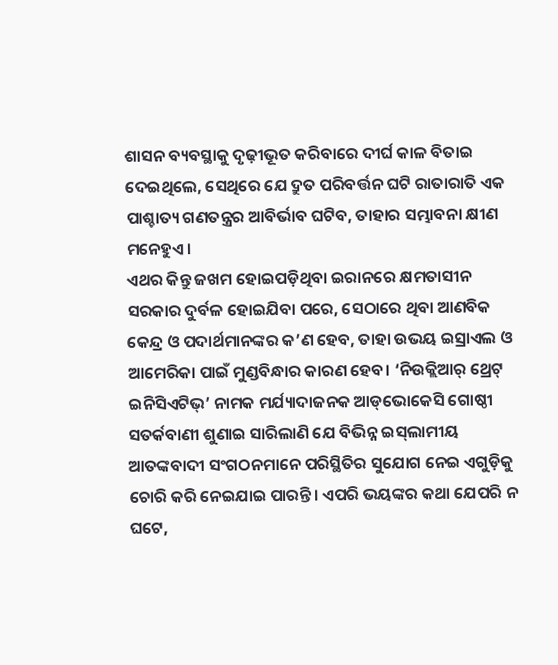ଶାସନ ବ୍ୟବସ୍ଥାକୁ ଦୃଢ଼ୀଭୂତ କରିବାରେ ଦୀର୍ଘ କାଳ ବିତାଇ ଦେଇଥିଲେ, ସେଥିରେ ଯେ ଦ୍ରୁତ ପରିବର୍ତ୍ତନ ଘଟି ରାତାରାତି ଏକ ପାଶ୍ଚାତ୍ୟ ଗଣତନ୍ତ୍ରର ଆବିର୍ଭାବ ଘଟିବ, ତାହାର ସମ୍ଭାବନା କ୍ଷୀଣ ମନେହୁଏ।
ଏଥର କିନ୍ତୁ ଜଖମ ହୋଇପଡ଼ିଥିବା ଇରାନରେ କ୍ଷମତାସୀନ ସରକାର ଦୁର୍ବଳ ହୋଇଯିବା ପରେ, ସେଠାରେ ଥିବା ଆଣବିକ କେନ୍ଦ୍ର ଓ ପଦାର୍ଥମାନଙ୍କର କ’ଣ ହେବ, ତାହା ଉଭୟ ଇସ୍ରାଏଲ ଓ ଆମେରିକା ପାଇଁ ମୁଣ୍ଡବିନ୍ଧାର କାରଣ ହେବ। ‘ନିଉକ୍ଲିଆର୍ ଥ୍ରେଟ୍ ଇନିସିଏଟିଭ୍’ ନାମକ ମର୍ଯ୍ୟାଦାଜନକ ଆଡ୍‌ଭୋକେସି ଗୋଷ୍ଠୀ ସତର୍କବାଣୀ ଶୁଣାଇ ସାରିଲାଣି ଯେ ବିଭିନ୍ନ ଇସ୍‌ଲାମୀୟ ଆତଙ୍କବାଦୀ ସଂଗଠନମାନେ ପରିସ୍ଥିତିର ସୁଯୋଗ ନେଇ ଏଗୁଡ଼ିକୁ ଚୋରି କରି ନେଇଯାଇ ପାରନ୍ତି। ଏପରି ଭୟଙ୍କର କଥା ଯେପରି ନ ଘଟେ,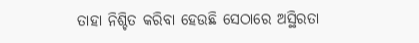ତାହା ନିଶ୍ଚିତ କରିବା ହେଉଛି ସେଠାରେ ଅସ୍ଥିରତା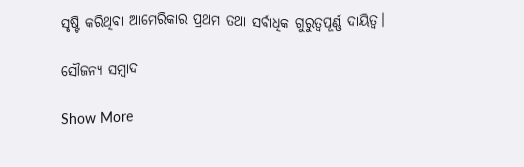ସୃଷ୍ଟି କରିଥିବା ଆମେରିକାର ପ୍ରଥମ ତଥା ସର୍ବାଧିକ ଗୁରୁତ୍ବପୂର୍ଣ୍ଣ ଦାୟିତ୍ବ।

ସୌଜନ୍ୟ ସମ୍ବାଦ

Show More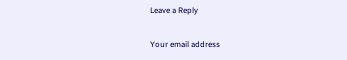Leave a Reply

Your email address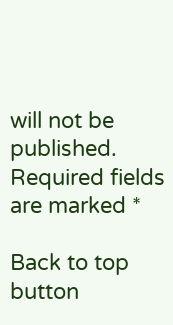will not be published. Required fields are marked *

Back to top button